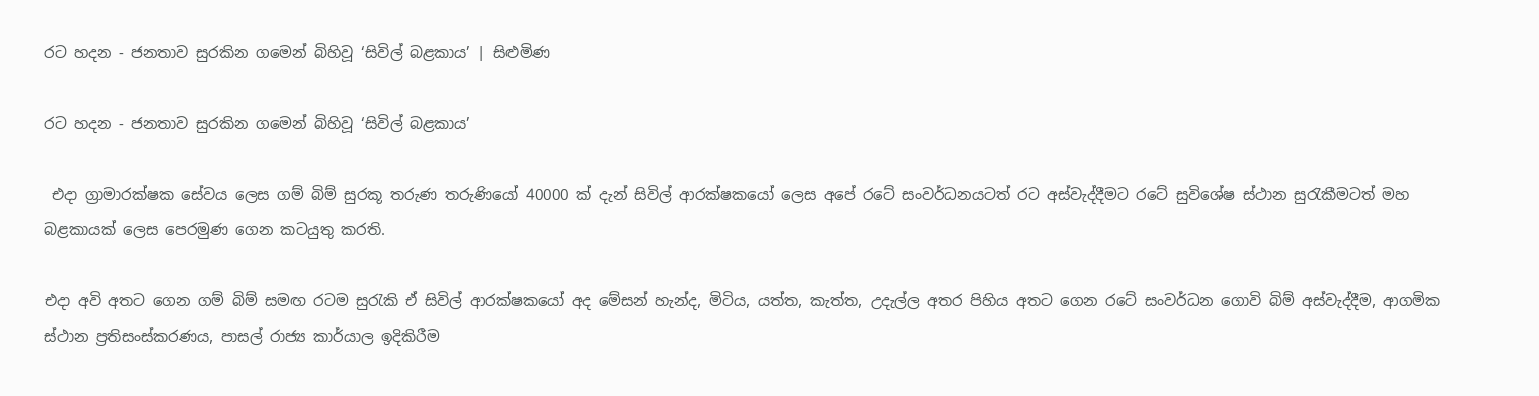රට‍ හදන - ජනතාව සුරකින ගමෙන් බිහිවූ ‘සිවිල් බළකාය’ | සිළුමිණ

රට‍ හදන - ජනතාව සුරකින ගමෙන් බිහිවූ ‘සිවිල් බළකාය’

 එදා ග්‍රාමාරක්ෂක සේවය ලෙස ගම් බිම් සුරකූ තරුණ තරුණියෝ 40000 ක් දැන් සිවිල් ආරක්ෂකයෝ ලෙස අපේ රටේ සංවර්ධනයටත් රට අස්වැද්දීමට ‍රටේ සුවිශේෂ ස්ථාන සුරැකීමටත් මහ බළකායක් ලෙස පෙරමුණ ගෙන කටයුතු කරති.

එදා අවි අතට ගෙන ගම් බිම් සමඟ රටම සුරැකි ඒ සිවිල් ආරක්ෂකයෝ අද මේසන් හැන්ද, මිටිය, යත්ත, කැත්ත, උදැල්ල අතර පිහිය අතට ගෙන රටේ සංවර්ධන ගොවි බිම් අස්වැද්දීම, ආගමික ස්ථාන ප්‍රතිසංස්කරණය, පාසල් රාජ්‍ය කාර්යාල ඉදිකිරීම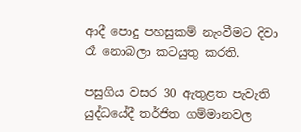ආදී පොදු පහසුකම් නැංවීමට දිවා රෑ නොබලා කටයුතු කරති.

පසුගිය වසර 30 ඇතුළත පැවැති යුද්ධයේදී තර්ජිත ගම්මානවල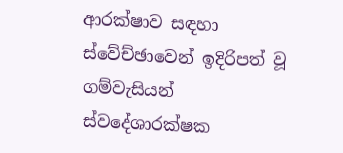ආරක්ෂාව සඳහා ස්වේච්ඡාවෙන් ඉදිරිපත් වූ ගම්වැසියන් ස්වදේශාරක්ෂක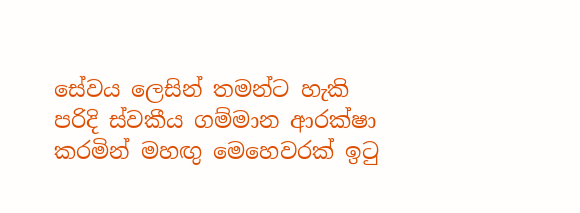සේවය ලෙසින් තමන්ට හැකි පරිදි ස්වකීය ගම්මාන ආරක්ෂා කරමින් මහඟු මෙහෙවරක් ඉටු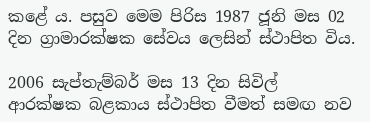කළේ ය. පසුව මෙම පිරිස 1987 ජූනි මස 02 දින ග්‍රාමාරක්ෂක සේවය ලෙසින් ස්ථාපිත විය.

2006 සැප්තැම්බර් මස 13 දින සිවිල් ආරක්ෂක බළකාය ස්ථාපිත වීමත් සමඟ නව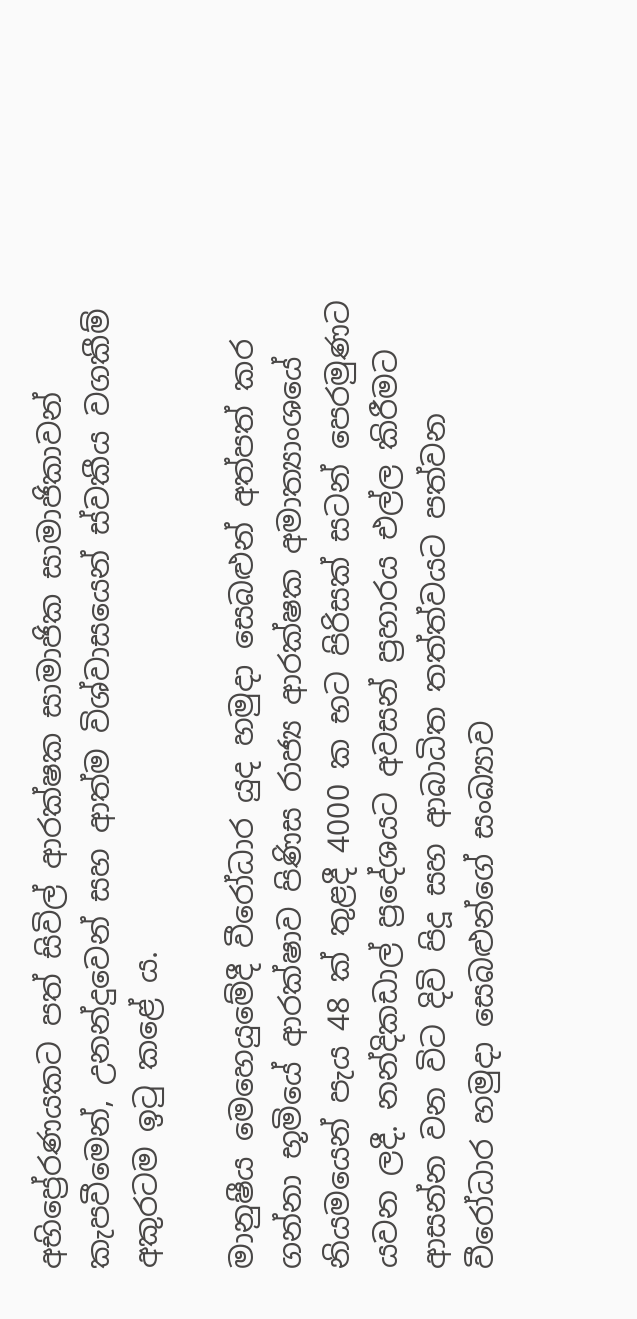අභිප්‍රේරණයකට පත් සිවිල් ආරක්ෂක සාමාජික සාමාජිකාවන් කැපවීමෙන්, උනන්දුවෙන් සහ ආත්ම විශ්වාසයෙන් ස්වකීය වගකීම් අකුරටම ඉටු කළේ ය.

මානුෂීය මෙහෙයුමේදී වීරෝධාර යුද හමුදා සෙබළුන් අත්පත් කර ගන්නා භූමියේ ආරක්ෂාව පිණිස රාජ්‍ය ආරක්ෂක අමාත්‍යාංශයේ නියමයෙන් පැය 48 ක් තුළදී 4000 ක භට පිරිසක් සටන් පෙරමුණට යවන ලදී. නන්දිකඩාල් ප්‍රදේශයට අවසන් ප්‍රහාරය එල්ල කිරීමට ආසන්න වන විට දිවි පිදූ සහ ආබාධිත තත්ත්වයට පත්වන වීරෝධාර හමුදා සෙබළුන්ගේ සංඛ්‍යාව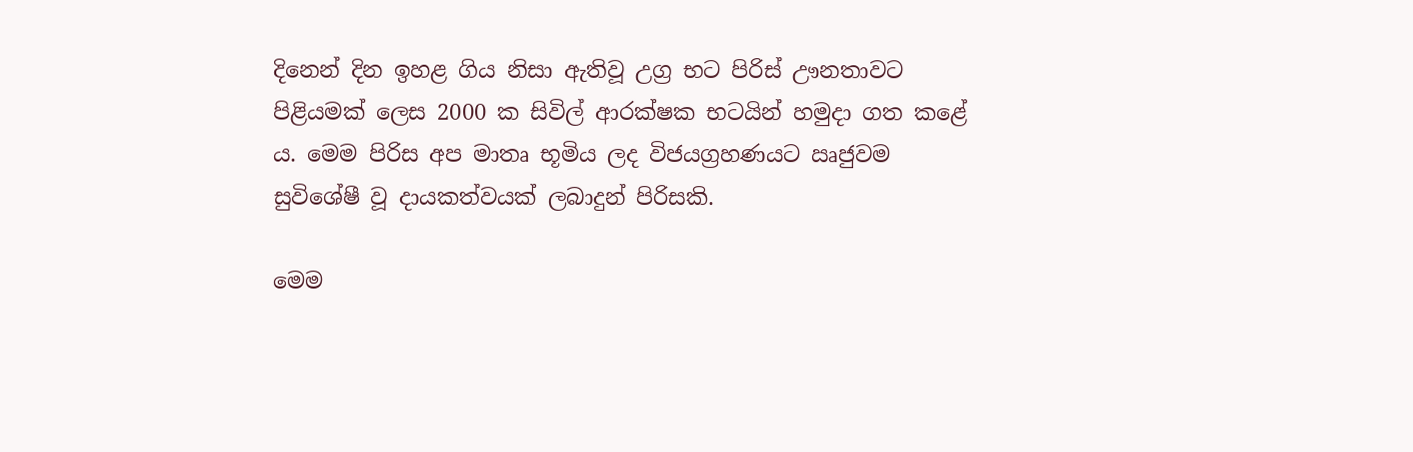දිනෙන් දින ඉහළ ගිය නිසා ඇතිවූ උග්‍ර භට පිරිස් ඌනතාවට පිළියමක් ලෙස 2000 ක සිවිල් ආරක්ෂක භටයින් හමුදා ගත කළේ ය. මෙම පිරිස අප මාතෘ භූමිය ලද විජයග්‍රහණයට ඍජුවම සුවිශේෂී වූ දායකත්වයක් ලබාදුන් පිරිසකි.

මෙම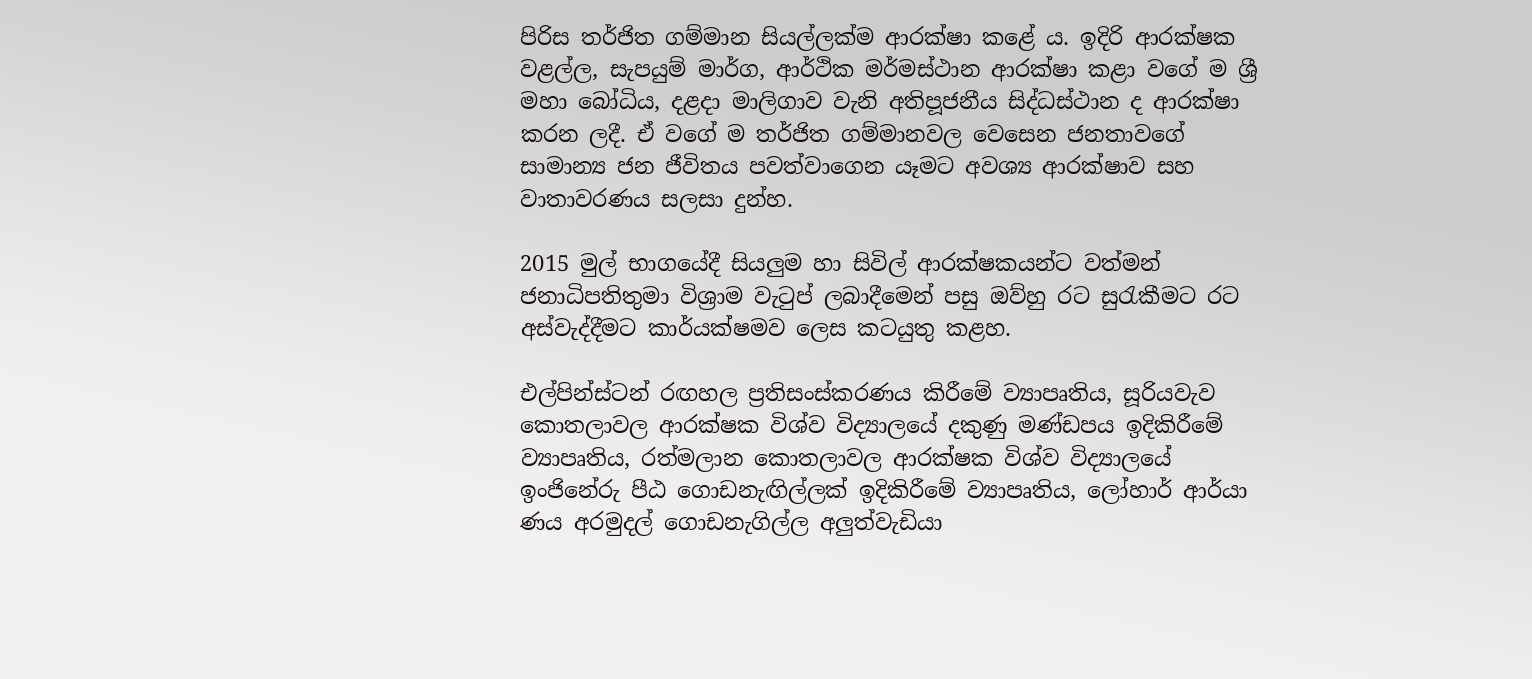පිරිස තර්ජිත ගම්මාන සියල්ලක්ම ආරක්ෂා කළේ ය. ඉදිරි ආරක්ෂක වළල්ල, සැපයුම් මාර්ග, ආර්ථික මර්මස්ථාන ආරක්ෂා කළා වගේ ම ශ්‍රී මහා බෝධිය, දළදා මාලිගාව වැනි අතිප‍ූජනීය සිද්ධස්ථාන ද ආරක්ෂා කරන ලදී. ඒ වගේ ම තර්ජිත ගම්මානවල වෙසෙන ජනතාවගේ සාමාන්‍ය ජන ජීවිතය පවත්වාගෙන යෑමට අවශ්‍ය ආරක්ෂාව සහ වාතාවරණය සලසා දුන්හ.

2015 මුල් භාගයේදී සියලුම හා සිවිල් ආරක්ෂකයන්ට වත්මන් ජනාධිපතිතුමා විශ්‍රාම වැටුප් ලබාදීමෙන් පසු ඔව්හු රට සුරැකීමට රට අස්වැද්දීමට කාර්යක්ෂමව ලෙස කටයුතු කළහ.

එල්පින්ස්ටන් රඟහල ප්‍රතිසංස්කරණය කිරීමේ ව්‍යාපෘතිය, සූරියවැව කොතලාවල ආරක්ෂක විශ්ව විද්‍යාලයේ දකුණු මණ්ඩපය ඉදිකිරීමේ ව්‍යාපෘතිය, රත්මලාන කොතලාවල ආරක්ෂක විශ්ව විද්‍යාලයේ ඉංජිනේරු පීඨ ගොඩනැඟිල්ලක් ඉදිකිරීමේ ව්‍යාපෘතිය, ලෝහාර් ආර්යා ණය අරමුදල් ගොඩනැගිල්ල අලුත්වැඩියා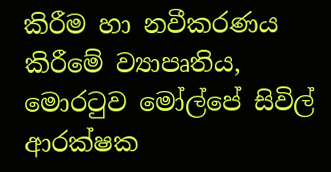කිරීම හා නවීකරණය කිරීමේ ව්‍යාපෘතිය, මොරටුව මෝල්පේ සිවිල් ආරක්ෂක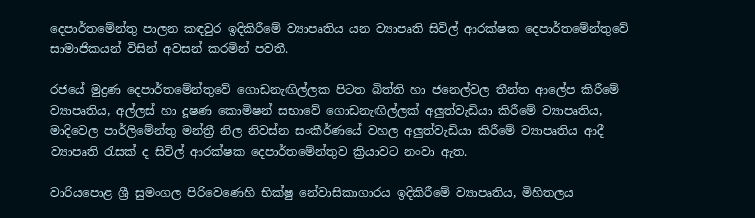දෙපාර්තමේන්තු පාලන කඳවුර ඉදිකිරීමේ ව්‍යාපෘතිය යන ව්‍යාපෘති සිවිල් ආරක්ෂක දෙපාර්තමේන්තුවේ සාමාජිකයන් විසින් අවසන් කරමින් පවතී.

රජයේ මුද්‍රණ දෙපාර්තමේන්තුවේ ගොඩනැඟිල්ලක පිටත බිත්ති හා ජනෙල්වල තීන්ත ආලේප කිරීමේ ව්‍යාපෘතිය, අල්ලස් හා දූෂණ කොමිෂන් සභාවේ ගොඩනැඟිල්ලක් අලුත්වැඩියා කි‍රීමේ ව්‍යාපෘතිය, මාදිවෙල පාර්ලිමේන්තු මන්ත්‍රී නිල නිවස්න සංකීර්ණයේ වහල අලුත්වැඩියා කිරීමේ ව්‍යාපෘතිය ආදී ව්‍යාපෘති රැසක් ද සිවිල් ආරක්ෂක දෙපාර්තමේන්තුව ක්‍රියාවට නංවා ඇත.

වාරියපොළ ශ්‍රී සුමංගල පිරිවෙණෙහි භික්ෂු නේවාසිකාගාරය ඉදිකිරීමේ ව්‍යාපෘතිය, මිහිතලය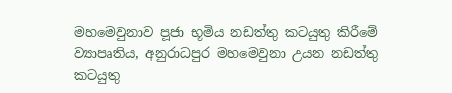මහමෙවුනාව ප‍ූජා භූමිය නඩත්තු කටයුතු කිරීමේ ව්‍යාපෘතිය, අනුරාධපුර මහමෙවුනා උයන නඩත්තු කටයුතු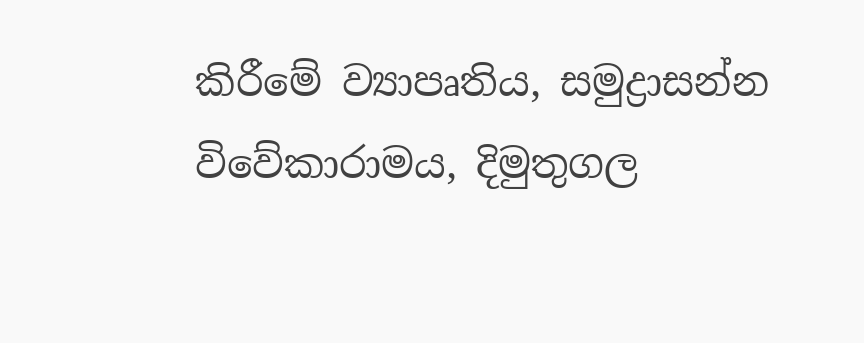කිරීමේ ව්‍යාපෘතිය, සමුද්‍රාසන්න විවේකාරාමය, දිමුතුගල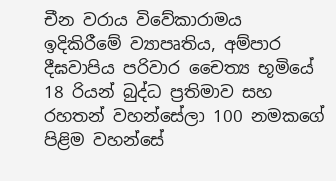චීන වරාය විවේකාරාමය ඉදිකිරීමේ ව්‍යාපෘතිය, අම්පාර දීඝවාපිය පරිවාර චෛත්‍ය භූමියේ 18 රියන් බුද්ධ ප්‍රතිමාව සහ රහතන් වහන්සේලා 100 නමකගේ පිළිම වහන්සේ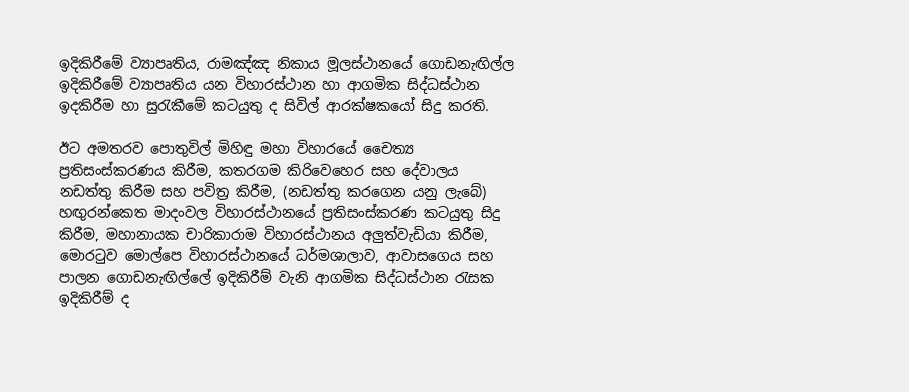ඉදිකිරීමේ ව්‍යාප‍ෘතිය, රාමඤ්ඤ නිකාය මූලස්ථානයේ ගොඩනැඟිල්ල ඉදිකිරීමේ ව්‍යාපෘතිය යන විහාරස්ථාන හා ආගමික සිද්ධස්ථාන ඉදකිරීම හා සුරැකීමේ කටයුතු ද සිවිල් ආරක්ෂකයෝ සිදු කරති.

ඊට අමතරව පොතුවිල් මිහිඳු මහා විහාරයේ චෛත්‍ය ප්‍රතිසංස්කරණය කිරීම, කතරගම කිරිවෙහෙර සහ දේවාලය නඩත්තු කිරීම සහ පවිත්‍ර කිරීම, (නඩත්තු කරගෙන යනු ලැබේ) හඟුරන්කෙත මාදංවල විහාරස්ථානයේ ප්‍රතිසංස්කරණ කටයුතු සිදු කිරීම, මහානායක චාරිකාරාම විහාරස්ථානය අලුත්වැඩියා කිරීම, මොරටුව මොල්පෙ විහාරස්ථානයේ ධර්මශාලාව, ආවාසගෙය සහ පාලන ගොඩනැඟිල්ලේ ඉදිකිරීම් වැනි ආගමික සිද්ධස්ථාන රැසක ඉදිකිරීම් ද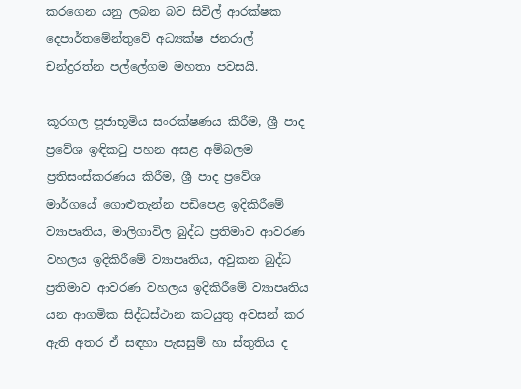කරගෙන යනු ලබන බව සිවිල් ආරක්ෂක දෙපාර්තමේන්තුවේ අධ්‍යක්ෂ ජනරාල් චන්ද්‍රරත්න පල්ලේගම මහතා පවසයි.

කූරගල ප‍ූජාභූමිය සංරක්ෂණය කිරීම, ශ්‍රී පාද ප්‍රවේශ ඉඳිකටු පහන අසළ අම්බලම ප්‍රතිසංස්කරණය කිරීම, ශ්‍රී පාද ප්‍රවේශ මාර්ගයේ ගොළුතැන්න පඩිපෙළ ඉදිකිරීමේ ව්‍යාපෘතිය, මාලිගාවිල බුද්ධ ප්‍රතිමාව ආවරණ වහලය ඉදිකිරීමේ ව්‍යාපෘතිය, අවුකන බුද්ධ ප්‍රතිමාව ආවරණ වහලය ඉදිකිරීමේ ව්‍යාපෘතිය යන ආගමික සිද්ධස්ථාන කටයුතු අවසන් කර ඇති අතර ඒ සඳහා පැසසුම් හා ස්තුතිය ද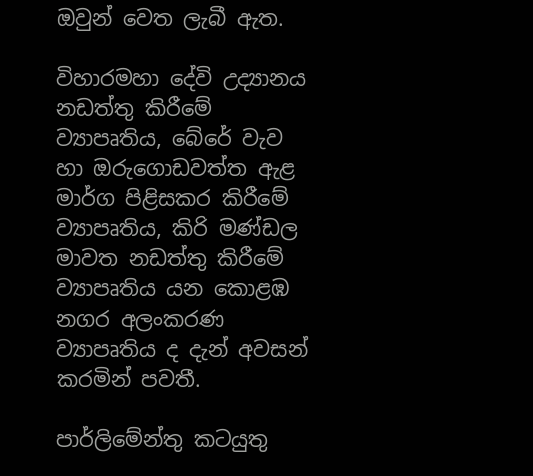ඔවුන් වෙත ලැබී ඇත.

විහාරමහා දේවි උද්‍යානය නඩත්තු කිරීමේ ව්‍යාපෘතිය, බේරේ වැව හා ‍ඔරුගොඩවත්ත ඇළ මාර්ග පිළිසකර කිරීමේ ව්‍යාපෘතිය, කිරි මණ්ඩල මාවත නඩත්තු කිරීමේ ව්‍යාපෘතිය යන කොළඹ නගර අලංකරණ ව්‍යාපෘතිය ද දැන් අවසන් කරමින් පවතී.

පාර්ලිමේන්තු කටයුතු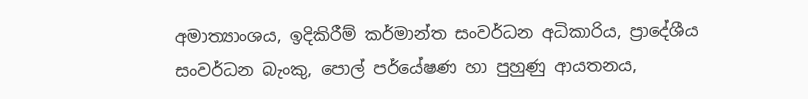අමාත්‍යාංශය, ඉදිකිරීම් කර්මාන්ත සංවර්ධන අධිකාරිය, ප්‍රාදේශීය සංවර්ධන බැංකු, පොල් පර්යේෂණ හා පුහුණු ආයතනය,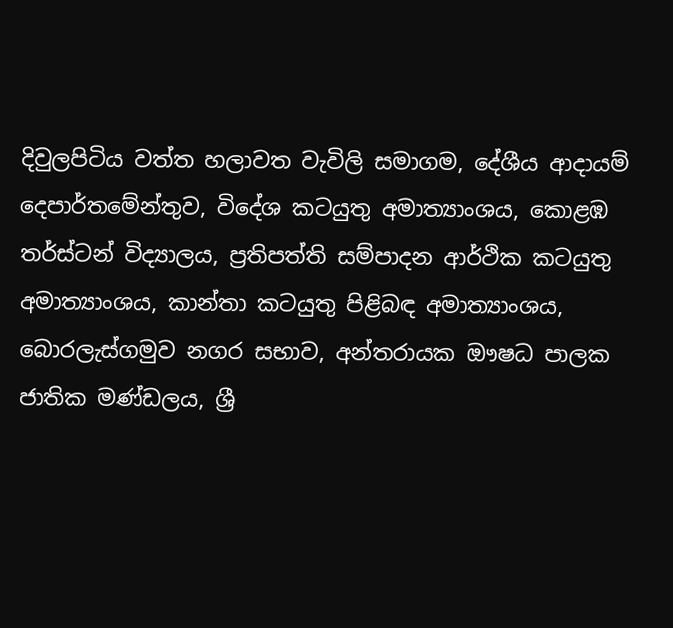දිවුලපිටිය වත්ත හලාවත වැවිලි සමාගම, දේශීය ආදායම් දෙපාර්තමේන්තුව, විදේශ කටයුතු අමාත්‍යාංශය, කොළඹ තර්ස්ටන් විද්‍යාලය, ප්‍රතිපත්ති සම්පාදන ආර්ථික කටයුතු අමාත්‍යාංශය, කාන්තා කටයුතු පිළිබඳ අමාත්‍යාංශය, බොරලැස්ගමුව නගර සභාව, අන්තරායක ඖෂධ පාලක ජාතික මණ්ඩලය, ශ්‍රී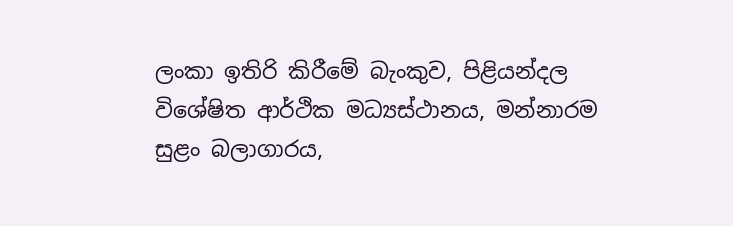ලංකා ඉතිරි කිරීමේ බැංකුව, පිළියන්දල විශේෂිත ආර්ථික මධ්‍යස්ථානය, මන්නාරම සුළං බලාගාරය,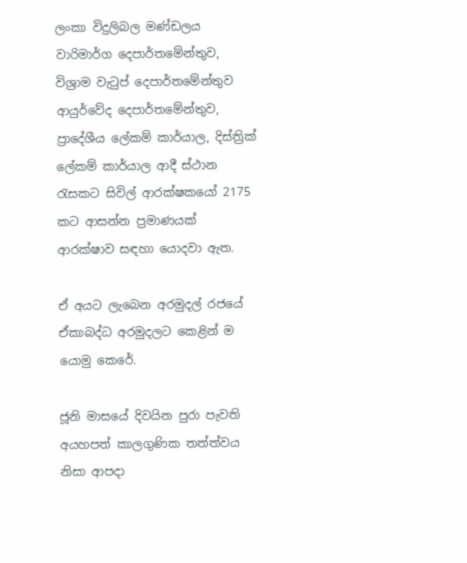ලංකා විදුලිබල මණ්ඩලය වාරිමාර්ග දෙපාර්තමේන්තුව, විශ්‍රාම වැටුප් දෙපාර්තමේන්තුව ආයුර්වේද දෙපාර්තමේන්තුව, ප්‍රාදේශීය ලේකම් කාර්යාල, දිස්ත්‍රික් ලේකම් කාර්යාල ආදී ස්ථාන රැසකට සිවිල් ආරක්ෂකයෝ 2175 කට ආසන්න ප්‍රමාණයක් ආරක්ෂාව සඳහා යොදවා ඇත.

ඒ අයට ලැබෙන අරමුදල් රජයේ ඒකාබද්ධ අරමුදලට කෙළින් ම යොමු කෙරේ.

ජූනි මාසයේ දිවයින පුරා පැවති අයහපත් කාලගුණික තත්ත්වය නිසා ආපදා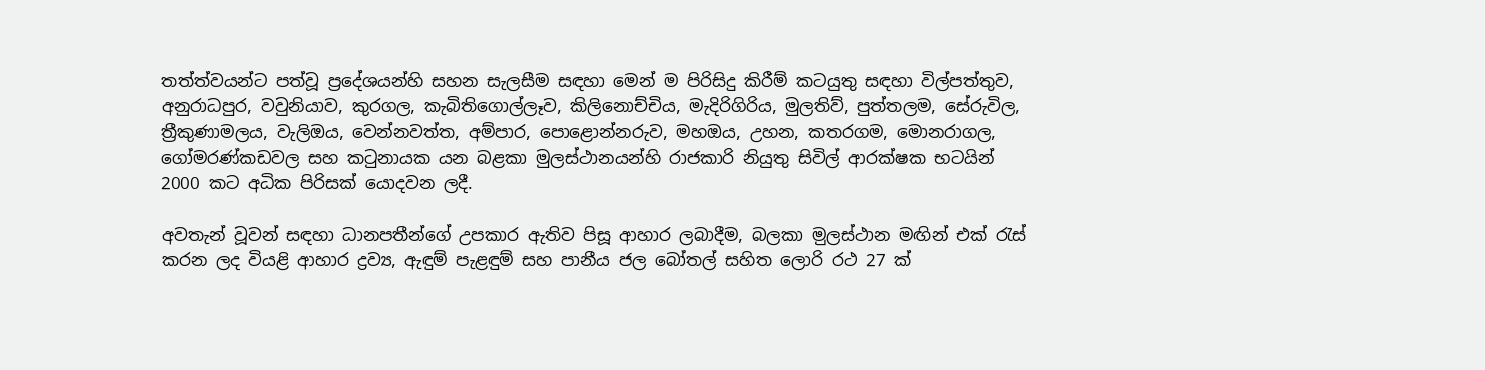තත්ත්වයන්ට පත්වූ ප්‍රදේශයන්හි සහන සැලසීම සඳහා මෙන් ම පිරිසිදු කිරීම් කටයුතු සඳහා විල්පත්තුව, අනුරාධපුර, වවුනියාව, කුරගල, කැබිතිගොල්ලෑව, කිලිනොච්චිය, මැදිරිගිරිය, මුලතිව්, පුත්තලම, සේරුවිල, ත්‍රීකුණාමලය, වැලිඔය, වෙන්නවත්ත, අම්පාර, පොළොන්නරුව, මහඔය, උහන, කතරගම, මොනරාගල, ගෝමරණ්කඩවල සහ කටුනායක යන බළකා මුලස්ථානයන්හි රාජකාරි නියුතු සිවිල් ආරක්ෂක භටයින් 2000 කට අධික පිරිසක් යොදවන ලදී.

අවතැන් වූවන් සඳහා ධානපතීන්ගේ උපකාර ඇතිව පිසූ ආහාර ලබාදීම, බලකා ම‍ුලස්ථාන මඟින් එක් රැස් කරන ලද වියළි ආහාර ද්‍රව්‍ය, ඇඳුම් පැළඳුම් සහ පානීය ජල බෝතල් සහිත ලොරි රථ 27 ක්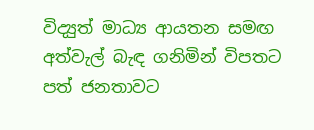විද්‍යුත් මාධ්‍ය ආයතන සමඟ අත්වැල් බැඳ ගනිමින් විපතට පත් ජනතාවට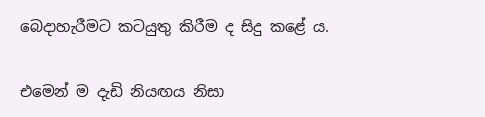බෙදාහැරීමට කටයුතු කිරීම ද සිදු කළේ ය.

එමෙන් ම දැඩි නියඟය නිසා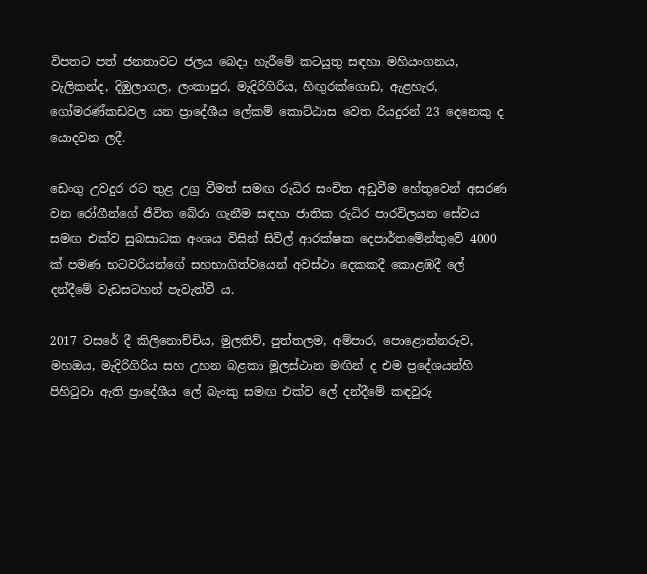විපතට පත් ජනතාවට ජලය බෙදා හැරීමේ කටයුතු සඳහා මහියංගනය, වැලිකන්ද, දිඹුලාගල, ලංකාපුර, මැදිරිගිරිය, හිඟුරක්ගොඩ, ඇළහැර, ගෝමරණ්කඩවල යන ප්‍රාදේශීය ලේකම් කොට්ඨාස වෙත රියදුරන් 23 දෙනෙකු ද යොදවන ලදී.

ඩෙංගු උවදුර රට තුළ උග්‍ර වීමත් සමඟ රුධිර සංචිත අඩුවීම හේතුවෙන් අසරණ වන රෝගීන්ගේ ජීවිත බේරා ගැනීම සඳහා ජාතික රුධිර පාරවිලයන සේවය සමඟ එක්ව සුබසාධක අංශය විසින් සිවිල් ආරක්ෂක දෙපාර්තමේන්තුවේ 4000 ක් පමණ භටවරියන්ගේ සහභාගිත්වයෙන් අවස්ථා දෙකකදී කොළඹදී ලේ දන්දීමේ වැඩසටහන් පැවැත්වී ය.

2017 වසරේ දී කිලිනොච්චිය, මුලතිව්, පුත්තලම, අම්පාර, පොළොන්නරුව, මහ‍ඔය, මැදිරිගිරිය සහ උහන බළකා මූලස්ථාන මඟින් ද එම ප්‍රදේශයන්හි පිහිටුවා ඇති ප්‍රාදේශීය ලේ බැංකු සමඟ එක්ව ලේ දන්දීමේ කඳවුරු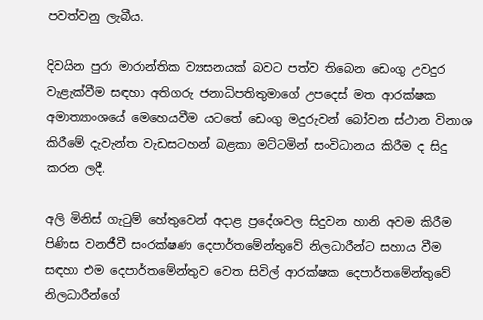පවත්වනු ලැබීය‍.

දිවයින පුරා මාරාන්තික ව්‍යසනයක් බවට පත්ව තිබෙන ඩෙංගු උවදුර වැළැක්වීම සඳහා අතිගරු ජනාධිපතිතුමාගේ උපදෙස් මත ආරක්ෂක අමාත්‍යාංශයේ මෙහෙයවීම යටතේ ඩෙංගු මදුරුවන් බෝවන ස්ථාන විනාශ කිරීමේ දැවැන්ත වැඩසටහන් බළකා මට්ටමින් සංවිධානය කිරීම ද සිදු කරන ලදී.

අලි මිනිස් ගැටුම් හේතුවෙන් අදාළ ප්‍රදේශවල සිදුවන හානි අවම කිරීම පිණිස වනජීවී සංරක්ෂණ දෙපාර්තමේන්තුවේ නිලධාරීන්ට සහාය වීම සඳහා එම දෙපාර්තමේන්තුව වෙත සිවිල් ආරක්ෂක දෙපාර්තමේන්තුවේ නිලධාරීන්ගේ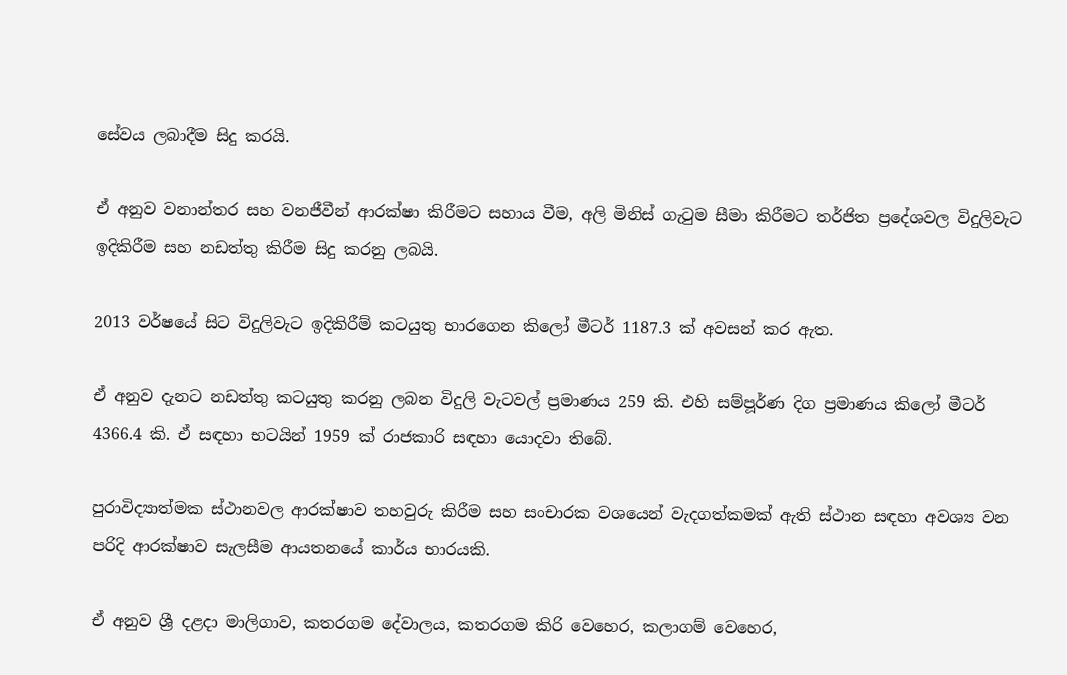සේවය ලබාදීම සිදු කරයි.

ඒ අනුව වනාන්තර සහ වනජීවීන් ආරක්ෂා කිරීමට සහාය වීම, අලි මිනිස් ගැටුම සීමා කිරීමට තර්ජිත ප්‍රදේශවල විදුලිවැට ඉදිකිරීම සහ නඩත්තු කිරීම සිදු කරනු ලබයි.

2013 වර්ෂයේ සිට විදුලිවැට ඉදිකිරීම් කටයුතු භාරගෙන කිලෝ මීටර් 1187.3 ක් අවසන් කර ඇත.

ඒ අනුව දැනට නඩත්තු කටයුතු කරනු ලබන විදුලි වැටවල් ප්‍රමාණය 259 කි. එහි සම්ප‍ූර්ණ දිග ප්‍රමාණය කිලෝ මීටර් 4366.4 කි. ඒ සඳහා භටයින් 1959 ක් රාජකාරි සඳහා යොදවා තිබේ.

පුරාවිද්‍යාත්මක ස්ථානවල ආරක්ෂාව තහවුරු කිරීම සහ සංචාරක වශයෙන් වැදගත්කමක් ඇති ස්ථාන සඳහා අවශ්‍ය වන පරිදි ආරක්ෂාව සැලසීම ආයතනයේ කාර්ය භාරයකි.

ඒ අනුව ශ්‍රී දළදා මාලිගාව, කතරගම දේවාලය, කතරගම කිරි වෙහෙර, කලාගම් වෙහෙර,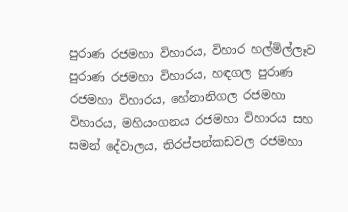පුරාණ රජමහා විහාරය, විහාර හල්මිල්ලෑව පුරාණ රජමහා විහාරය, හඳගල පුරාණ රජමහා විහාරය, හේනානිගල රජමහා විහාරය, මහියංගනය රජමහා විහාරය සහ සමන් දේවාලය, තිරප්පන්කඩවල රජමහා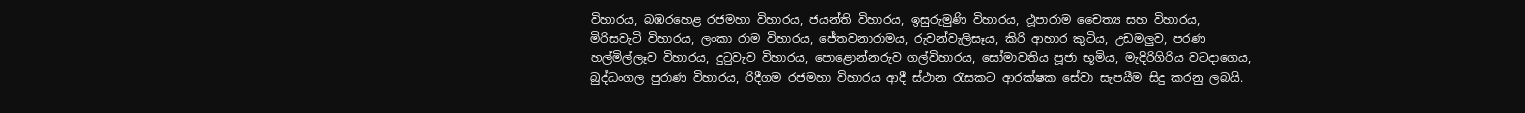විහාරය, බඹරහෙළ රජමහා විහාරය, ජයන්ති විහාරය, ඉසුරුමුණි විහාරය, ථ‍ූපාරාම චෛත්‍ය සහ විහාරය, මිරිසවැටි විහාරය, ලංකා රාම විහාරය, ජේතවනාරාමය, රුවන්වැලිසෑය, කිරි ආහාර කුටිය, උඩමලුව, පරණ හල්මිල්ලෑව විහාරය, දුට‍ුවැව විහාරය, පොළොන්නරුව ගල්විහාරය, සෝමාවතිය පූජා භූමිය, මැදිරිගිරිය වටදාගෙය, බුද්ධංගල පුරාණ විහාරය, රිදීගම රජමහා විහාරය ආදී ස්ථාන රැසකට ආරක්ෂක සේවා සැපයීම සිදු කරනු ලබයි.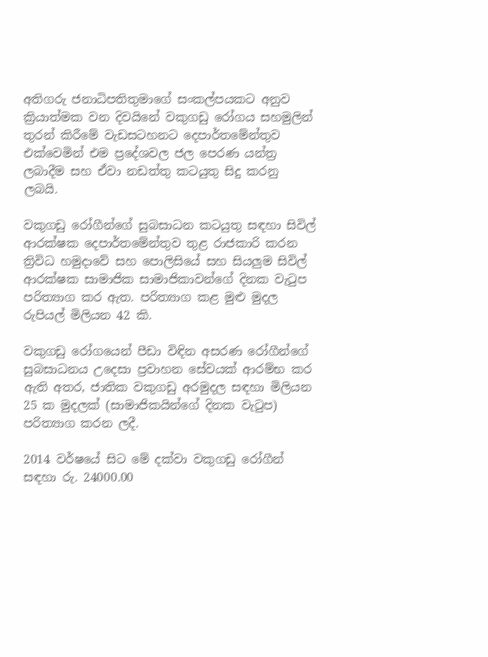අතිගරු ජනාධිපතිතුමාගේ සංකල්පයකට අනුව ක්‍රියාත්මක වන දිවයිනේ වකුගඩු රෝගය සහමුලින් තුරන් කිරීමේ වැඩසටහනට දෙපාර්තමේන්තුව එක්වෙමින් එම ප්‍රදේශවල ජල පෙරණ යන්ත්‍ර ලබාදීම සහ ඒවා නඩත්තු කටයුතු සිදු කරනු ලබයි.

වකුගඩු රෝගීන්ගේ සුබසාධන කටයුතු සඳහා සිවිල් ආරක්ෂක දෙපාර්තමේන්තුව තුළ රාජකාරි කරන ත්‍රිවිධ හමුදාවේ සහ පොලිසියේ සහ සියලුම සිවිල් ආරක්ෂක සාමාජික සාමාජිකාවන්ගේ දිනක වැටුප පරිත්‍යාග කර ඇත. පරිත්‍යාග කළ මුළු මුදල රුපියල් මිලියන 42 කි.

වකුගඩු රෝගයෙන් පීඩා විඳින අසරණ රෝගීන්ගේ සුබසාධනය උදෙසා ප්‍රවාහන සේවයක් ආරම්භ කර ඇති අතර, ජාතික වකුගඩු අරමුදල සඳහා මිලියන 25 ක මුදලක් (සාමාජිකයින්ගේ දිනක වැටුප) පරිත්‍යාග කරන ලදී‍.

2014 වර්ෂයේ සිට මේ දක්වා වකුගඩු රෝගීන් සඳහා රු. 24000.00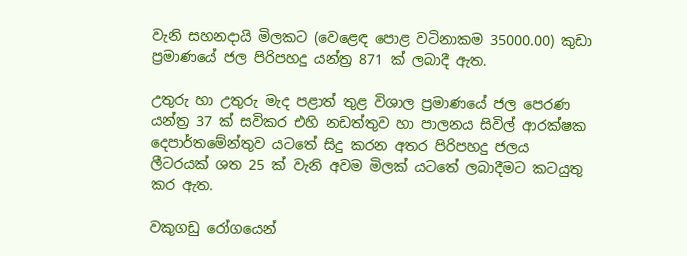වැනි සහනදායි මිලකට (වෙළෙඳ පොළ වටිනාකම 35000.00) කුඩා ප්‍රමාණයේ ජල පිරිපහදු යන්ත්‍ර 871 ක් ලබාදී ඇත.

උතුරු හා උතුරු මැද පළාත් තුළ විශාල ප්‍රමාණයේ ජල පෙරණ යන්ත්‍ර 37 ක් සවිකර එහි නඩත්තුව හා පාලනය සිවිල් ආරක්ෂක දෙපාර්තමේන්තුව යටතේ සිදු කරන අතර පිරිපහදු ජලය ලීටරයක් ශත 25 ක් වැනි අවම මිලක් යටතේ ලබාදීමට කටයුතු කර ඇත.

වකුගඩු රෝගයෙන්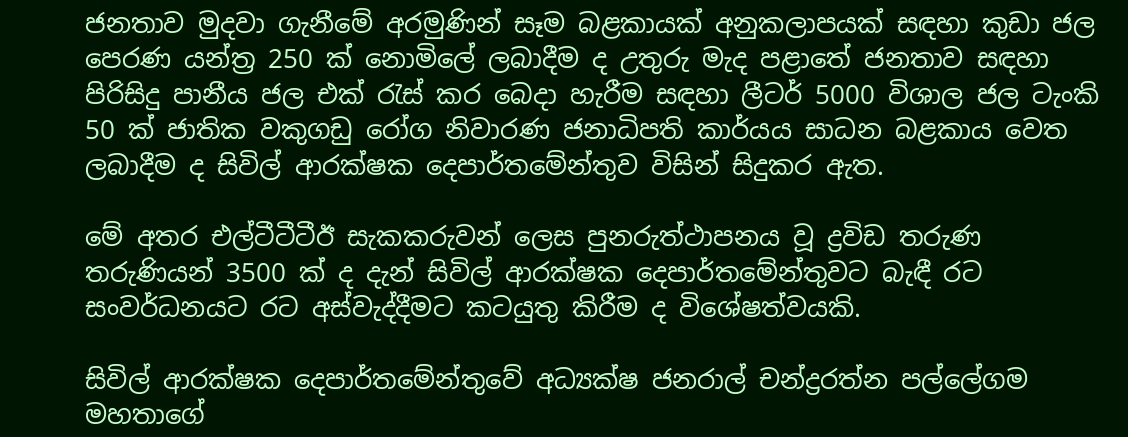ජනතාව මුදවා ගැනීමේ අරමුණින් සෑම බළකායක් අනුකලාපයක් සඳහා කුඩා ජල පෙරණ යන්ත්‍ර 250 ක් නොමිලේ ලබාදීම ද උතුරු මැද පළාතේ ජනතාව සඳහා පිරිසිදු පානීය ජල එක් රැස් කර බෙදා හැරීම සඳහා ලීටර් 5000 විශාල ජල ටැංකි 50 ක් ජාතික වකුගඩු රෝග නිවාරණ ජනාධිපති කාර්යය සාධන බළකාය වෙත ලබාදීම ද සිවිල් ආරක්ෂක දෙපා‍ර්තමේන්තුව විසින් සිදුකර ඇත.

මේ අතර එල්ටීටීටීඊ සැකකරුවන් ලෙස පුනරුත්ථාපනය වූ ද්‍රවිඩ තරුණ තරුණියන් 3500 ක් ද දැන් සිවිල් ආරක්ෂක දෙපාර්තමේන්තුවට බැඳී රට සංවර්ධනයට රට අස්වැද්දීමට කටයුතු කිරීම ද විශේෂත්වයකි.

සිවිල් ආරක්ෂක දෙපාර්තමේන්තුවේ අධ්‍යක්ෂ ජනරාල් චන්ද්‍රරත්න පල්ලේගම මහතාගේ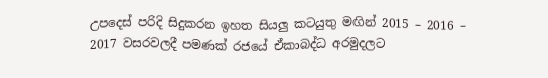උපදෙස් පරිදි සිදුකරන ඉහත සියලු කටයුතු මඟින් 2015 – 2016 – 2017 වසරවලදී පමණක් රජයේ ඒකාබද්ධ අරමුදලට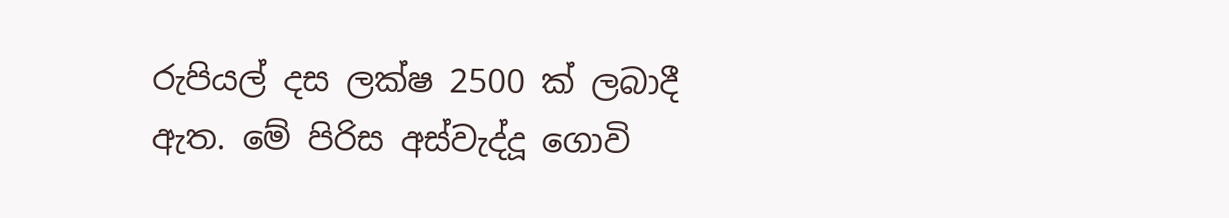රුපියල් දස ලක්ෂ 2500 ක් ලබාදී ඇත. මේ පිරිස අස්වැද්දූ ගොවි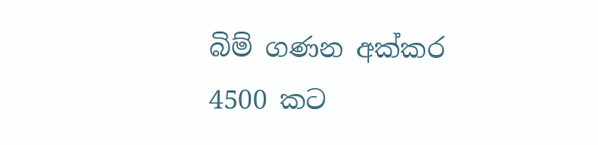බිම් ගණන අක්කර 4500 කට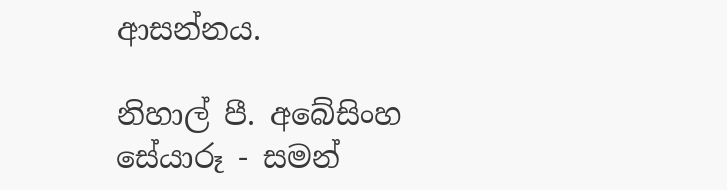ආසන්නය.

නිහාල් පී. අබේසිංහ
සේයාරූ - සමන්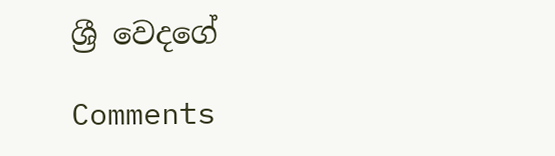ශ්‍රී වෙදගේ

Comments